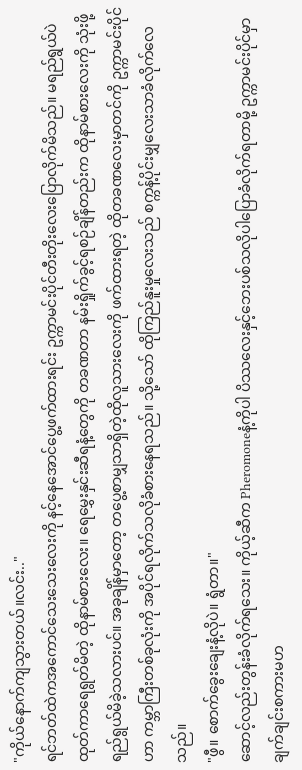"ကိုယ်နောက်ကျသွားတယ်။လင်း.."
ရင်ဘတ်ထဲကအကောင်သေးသေးလေးကို နင့်နေအောင်ပွေ့ဖက်ထားရင်း ဥက္ကာမင်းပိုင်တီးတိုးလေးပြောလိုက်မိသည်။ မရည်ရွယ်ပဲ ထုတ်ကာရေရွတ်မိတဲ့ ထိုနာမ်စားလေး။ ရေမွှေးနှင်းဆီရနံ့တွေကို တခဏတာ နမ်းရှိုက်ခွင့်ရစဉ်ချိန်တည်းက ထိုနာမ်စားလေးကို သုံးဖို့ ရည်ရွယ်မိခဲ့သလားပင်။ အခုချိန်မှာတော့ တပွေ့စာမျှသာရှိတဲ့ထိုလူသားလေးကို ဖက်ထားရတဲ့ ထိုတခဏလေးမှာတင်ကို ဥက္ကာမင်းပိုင်ဟာ ကမ္ဘာကြီးတစ်ခုလုံးကို အပိုင်ရလိုက်သလိုခံစားနေရသည်။ သို့သော် ထိုကြည်နူးမှုလေးသည် စက္ကန့်ပိုင်းမျှလေးသာခံလိုက်လေသည်။
"ဖွီ။ စောက်ခွေးချေးနံ့လိုပဲ။ ရွံတာ။"
ဆောင့်လည်းတွန်းခံလိုက်ရသေး။ ကိုယ့်ဆီက Pheromoneနံ့ကိုပါ ပိဿလေးနှင့်ဘေးပစ်သလိုပါပြောခံလိုက်ရတာမို့ ဥက္ကာမင်းပိုင်မှာ ချက်ချင်းစကားမဟ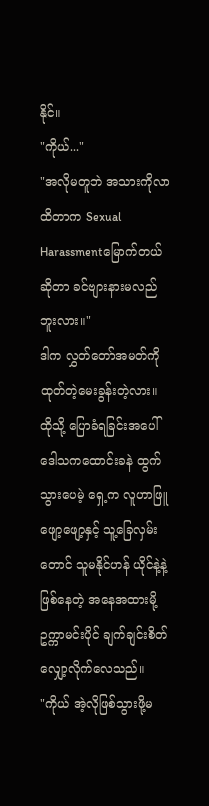နိုင်။
"ကိုယ်..."
"အလိုမတူဘဲ အသားကိုလာထိတာက Sexual Harassmentမြောက်တယ်ဆိုတာ ခင်ဗျားနားမလည်ဘူးလား။"
ဒါက လွှတ်တော်အမတ်ကို ထုတ်တဲ့မေးခွန်းတဲ့လား။ ထိုသို့ ပြောခံရခြင်းအပေါ် ဒေါသကထောင်းခနဲ ထွက်သွားပေမဲ့ ရှေ့က လူဟာဖြူဖျော့ဖျော့နှင့် သူ့ခြေလှမ်းတောင် သူမနိုင်ဟန် ယိုင်နဲ့နဲ့ ဖြစ်နေတဲ့ အနေအထားမို့ ဥက္ကာမင်းပိုင် ချက်ချင်းစိတ်လျှော့လိုက်လေသည်။
"ကိုယ် အဲ့လိုဖြစ်သွားဖို့မ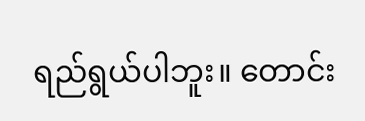ရည်ရွယ်ပါဘူး။ တောင်း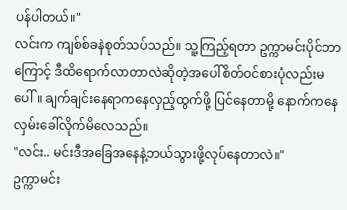ပန်ပါတယ်။"
လင်းက ကျစ်စ်ခနဲစုတ်သပ်သည်။ သူ့ကြည့်ရတာ ဥက္ကာမင်းပိုင်ဘာကြောင့် ဒီထိရောက်လာတာလဲဆိုတဲ့အပေါ်စိတ်ဝင်စားပုံလည်းမပေါ်။ ချက်ချင်းနေရာကနေလှည့်ထွက်ဖို့ ပြင်နေတာမို့ နောက်ကနေလှမ်းခေါ်လိုက်မိလေသည်။
"လင်း.. မင်းဒီအခြေအနေနဲ့ဘယ်သွားဖို့လုပ်နေတာလဲ။"
ဥက္ကာမင်း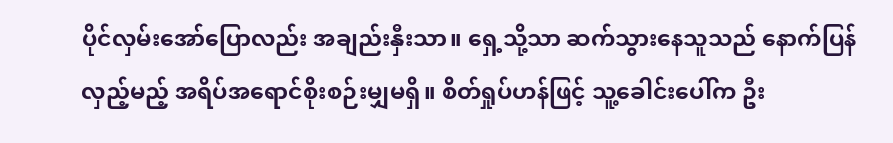ပိုင်လှမ်းအော်ပြောလည်း အချည်းနှီးသာ။ ရှေ့သို့သာ ဆက်သွားနေသူသည် နောက်ပြန်လှည့်မည့် အရိပ်အရောင်စိုးစဉ်းမျှမရှိ။ စိတ်ရှုပ်ဟန်ဖြင့် သူ့ခေါင်းပေါ်က ဦး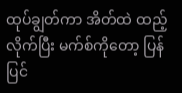ထုပ်ချွတ်ကာ အိတ်ထဲ ထည့်လိုက်ပြီး မက်စ်ကိုတော့ ပြန်ပြင်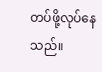တပ်ဖို့လုပ်နေသည်။